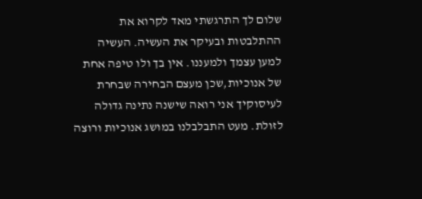שלום לך התרגשתי מאד לקרוא את ההתלבטות ובעיקר את העשיה. העשיה למען עצמך ולמעננו. אין בך ולו טיפה אחת של אנוכיות,שכן מעצם הבחירה שבחרת לעיסוקיך אני רואה שישנה נתינה גדולה לזולת. מעט התבלבלנו במושג אנוכיות ורוצה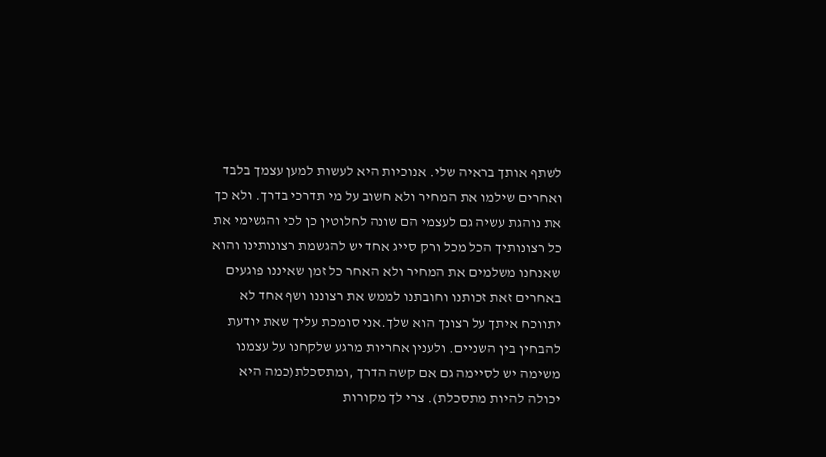לשתף אותך בראיה שלי. אנוכיות היא לעשות למען עצמך בלבד ואחרים שילמו את המחיר ולא חשוב על מי תדרכי בדרך. ולא כך את נוהגת עשיה גם לעצמי הם שונה לחלוטין כן לכי והגשימי את כל רצונותיך הכל מכל ורק סייג אחד יש להגשמת רצונותינו והוא שאנחנו משלמים את המחיר ולא האחר כל זמן שאיננו פוגעים באחרים זאת זכותנו וחובתנו לממש את רצוננו ושף אחד לא יתווכח איתך על רצונך הוא שלך.אני סומכת עליך שאת יודעת להבחין בין השניים. ולענין אחריות מרגע שלקחנו על עצמנו משימה יש לסיימה גם אם קשה הדרך ,ומתסכלת(כמה היא יכולה להיות מתסכלת). צרי לך מקורות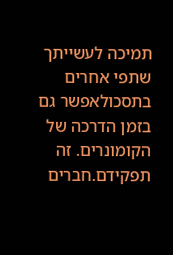תמיכה לעשייתך שתפי אחרים בתסכולאפשר גם בזמן הדרכה של הקומונרים. זה תפקידם.חברים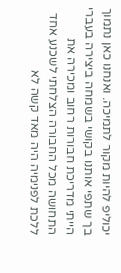יכוליפ להיות מקור לתמיכה. ואנחנו כאן נתמוך בך שתפי אותנו בקושי בשמחה ביצירה בעברי הייתי מדריכת חבורות רחוב ומכירה את התחושה מכל החבורה הצלחתי לשכנע אחד ללכת לפנימיה היה מאד קשה לא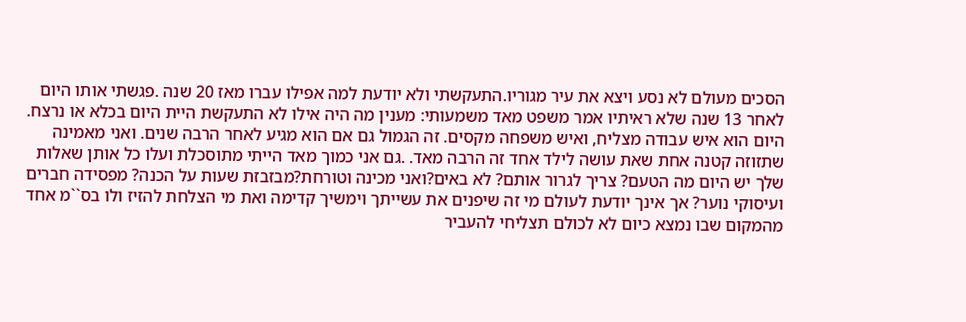הסכים מעולם לא נסע ויצא את עיר מגוריו.התעקשתי ולא יודעת למה אפילו עברו מאז 20 שנה .פגשתי אותו היום לאחר 13 שנה שלא ראיתיו אמר משפט מאד משמעותי: מענין מה היה אילו לא התעקשת היית היום בכלא או נרצח. היום הוא איש עבודה מצליח, ואיש משפחה מקסים. זה הגמול גם אם הוא מגיע לאחר הרבה שנים. ואני מאמינה שתזוזה קטנה אחת שאת עושה לילד אחד זה הרבה מאד. .גם אני כמוך מאד הייתי מתוסכלת ועלו כל אותן שאלות שלך יש היום מה הטעם? צריך לגרור אותם? לא באים?ואני מכינה וטורחת?מבזבזת שעות על הכנה? מפסידה חברים ועיסוקי נוער? אך אינך יודעת לעולם מי זה שיפנים את עשייתך וימשיך קדימה ואת מי הצלחת להזיז ולו בס``מ אחד מהמקום שבו נמצא כיום לא לכולם תצליחי להעביר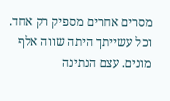מסרים אחרים מספיק רק אחד. וכל עשייתך היתה שווה אלף מונים. עצם הנתינה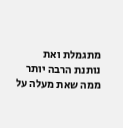מתגמלת ואת נותנת הרבה יותר ממה שאת מעלה על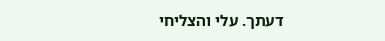דעתך. עלי והצליחי